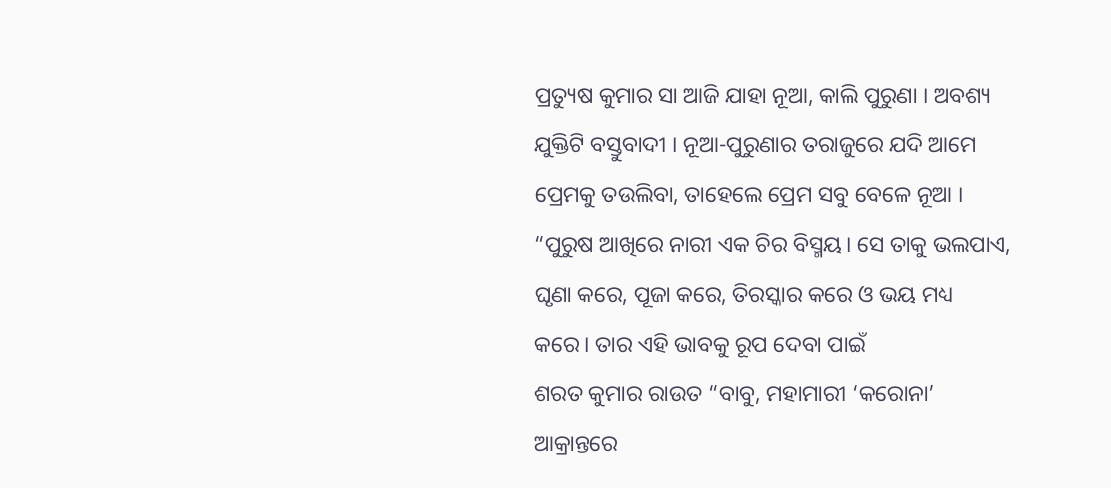ପ୍ରତ୍ୟୁଷ କୁମାର ସା ଆଜି ଯାହା ନୂଆ, କାଲି ପୁରୁଣା । ଅବଶ୍ୟ ଯୁକ୍ତିଟି ବସ୍ତୁବାଦୀ । ନୂଆ-ପୁରୁଣାର ତରାଜୁରେ ଯଦି ଆମେ ପ୍ରେମକୁ ତଉଲିବା, ତାହେଲେ ପ୍ରେମ ସବୁ ବେଳେ ନୂଆ ।
“ପୁରୁଷ ଆଖିରେ ନାରୀ ଏକ ଚିର ବିସ୍ମୟ। ସେ ତାକୁ ଭଲପାଏ, ଘୃଣା କରେ, ପୂଜା କରେ, ତିରସ୍କାର କରେ ଓ ଭୟ ମଧ୍ୟ କରେ। ତାର ଏହି ଭାବକୁ ରୂପ ଦେବା ପାଇଁ
ଶରତ କୁମାର ରାଉତ “ବାବୁ, ମହାମାରୀ ‘କରୋନା’ ଆକ୍ରାନ୍ତରେ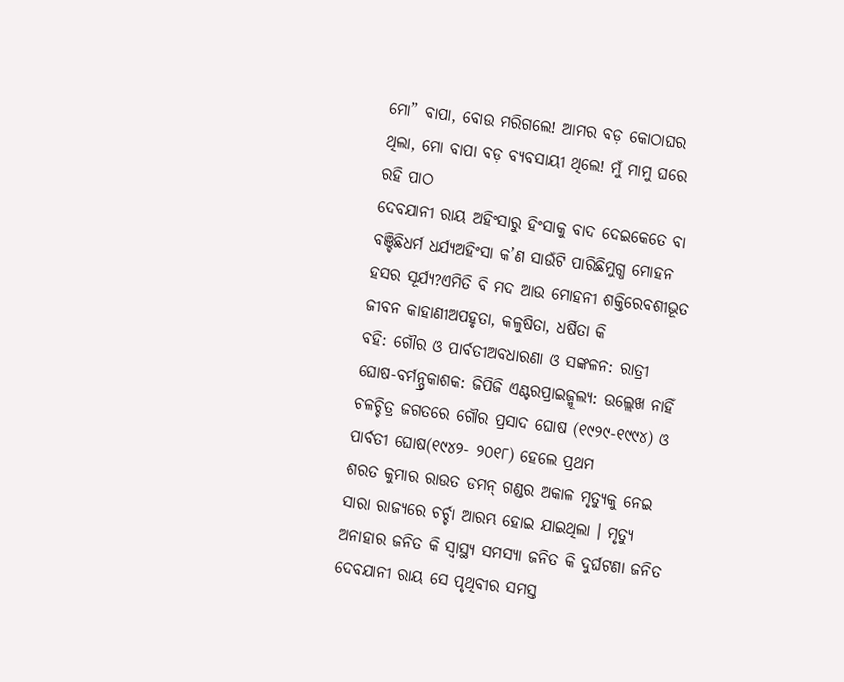ମୋ” ବାପା, ବୋଉ ମରିଗଲେ! ଆମର ବଡ଼ କୋଠାଘର ଥିଲା, ମୋ ବାପା ବଡ଼ ବ୍ୟବସାୟୀ ଥିଲେ! ମୁଁ ମାମୁ ଘରେ ରହି ପାଠ
ଦେବଯାନୀ ରାୟ ଅହିଂସାରୁ ହିଂସାକୁ ବାଦ ଦେଇକେତେ ବା ବଞ୍ଚିଛିଧର୍ମ ଧର୍ଯ୍ୟଅହିଂସା କ’ଣ ସାଉଁଟି ପାରିଛିମୁଗ୍ଧ ମୋହନ ହସର ସୂର୍ଯ୍ୟ?ଏମିତି ବି ମଦ ଆଉ ମୋହନୀ ଶକ୍ତିରେବଶୀଭୂତ ଜୀବନ କାହାଣୀଅପହୃତା, କଳୁଷିତା, ଧର୍ଷିତା କି
ବହି: ଗୌର ଓ ପାର୍ବତୀଅବଧାରଣା ଓ ସଙ୍କଳନ: ରାତ୍ରୀ ଘୋଷ-ବର୍ମନ୍ପ୍ରକାଶକ: ଜିପିଜି ଏଣ୍ଟରପ୍ରାଇଜ୍ମୂଲ୍ୟ: ଉଲ୍ଲେଖ ନାହିଁ ଚଳଚ୍ଚିତ୍ର ଜଗତରେ ଗୌର ପ୍ରସାଦ ଘୋଷ (୧୯୨୯-୧୯୯୪) ଓ ପାର୍ବତୀ ଘୋଷ(୧୯୪୨- ୨୦୧୮) ହେଲେ ପ୍ରଥମ
ଶରତ କୁମାର ରାଉତ ଡମନ୍ ଗଣ୍ଡର ଅକାଳ ମୃତ୍ୟୁକୁ ନେଇ ସାରା ରାଜ୍ୟରେ ଚର୍ଚ୍ଚା ଆରମ୍ଭ ହୋଇ ଯାଇଥିଲା । ମୃତ୍ୟୁ ଅନାହାର ଜନିତ କି ସ୍ୱାସ୍ଥ୍ୟ ସମସ୍ୟା ଜନିତ କି ଦୁର୍ଘଟଣା ଜନିତ
ଦେବଯାନୀ ରାୟ ସେ ପୃଥିବୀର ସମସ୍ତ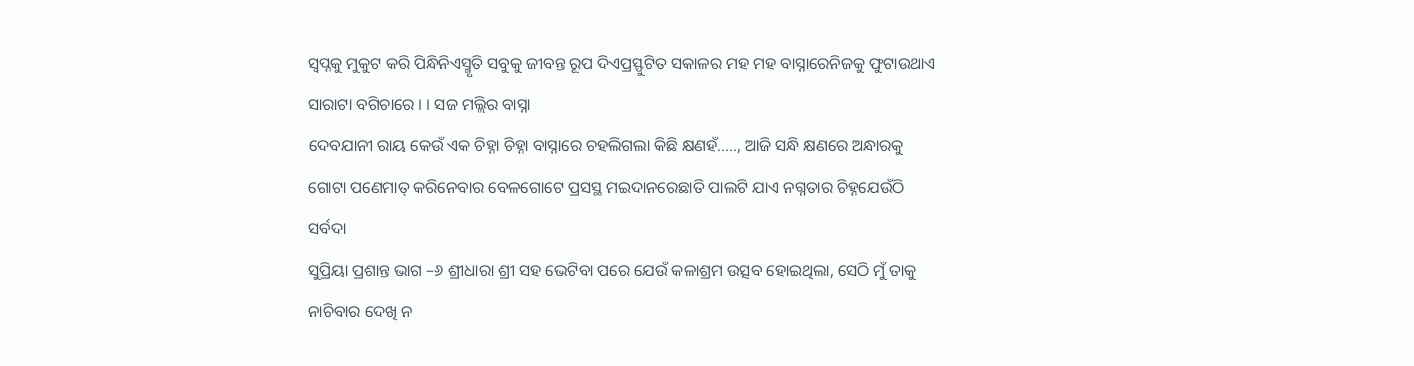ସ୍ୱପ୍ନକୁ ମୁକୁଟ କରି ପିନ୍ଧିନିଏସ୍ମୃତି ସବୁକୁ ଜୀବନ୍ତ ରୂପ ଦିଏପ୍ରସ୍ଫୁଟିତ ସକାଳର ମହ ମହ ବାସ୍ନାରେନିଜକୁ ଫୁଟାଉଥାଏ ସାରାଟା ବଗିଚାରେ । । ସଜ ମଲ୍ଲିର ବାସ୍ନା
ଦେବଯାନୀ ରାୟ କେଉଁ ଏକ ଚିହ୍ନା ଚିହ୍ନା ବାସ୍ନାରେ ଚହଲିଗଲା କିଛି କ୍ଷଣହଁ….., ଆଜି ସନ୍ଧି କ୍ଷଣରେ ଅନ୍ଧାରକୁ ଗୋଟା ପଣେମାତ୍ କରିନେବାର ବେଳଗୋଟେ ପ୍ରସସ୍ଥ ମଇଦାନରେଛାତି ପାଲଟି ଯାଏ ନଗ୍ନତାର ଚିହ୍ନଯେଉଁଠି ସର୍ବଦା
ସୁପ୍ରିୟା ପ୍ରଶାନ୍ତ ଭାଗ –୬ ଶ୍ରୀଧାରା ଶ୍ରୀ ସହ ଭେଟିବା ପରେ ଯେଉଁ କଳାଶ୍ରମ ଉତ୍ସବ ହୋଇଥିଲା, ସେଠି ମୁଁ ତାକୁ ନାଚିବାର ଦେଖି ନ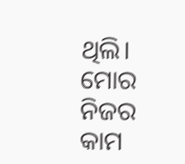ଥିଲି। ମୋର ନିଜର କାମ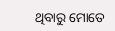ଥିବାରୁ ମୋତେ